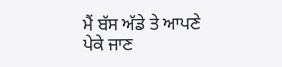ਮੈਂ ਬੱਸ ਅੱਡੇ ਤੇ ਆਪਣੇ ਪੇਕੇ ਜਾਣ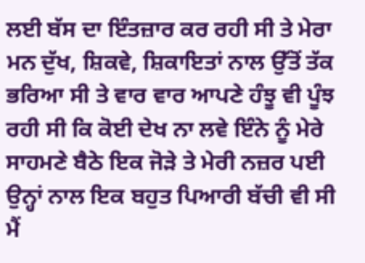ਲਈ ਬੱਸ ਦਾ ਇੰਤਜ਼ਾਰ ਕਰ ਰਹੀ ਸੀ ਤੇ ਮੇਰਾ ਮਨ ਦੁੱਖ, ਸ਼ਿਕਵੇ, ਸ਼ਿਕਾਇਤਾਂ ਨਾਲ ਉੱਤੋਂ ਤੱਕ ਭਰਿਆ ਸੀ ਤੇ ਵਾਰ ਵਾਰ ਆਪਣੇ ਹੰਝੂ ਵੀ ਪੂੰਝ ਰਹੀ ਸੀ ਕਿ ਕੋਈ ਦੇਖ ਨਾ ਲਵੇ ਇੰਨੇ ਨੂੰ ਮੇਰੇ ਸਾਹਮਣੇ ਬੈਠੇ ਇਕ ਜੋੜੇ ਤੇ ਮੇਰੀ ਨਜ਼ਰ ਪਈ ਉਨ੍ਹਾਂ ਨਾਲ ਇਕ ਬਹੁਤ ਪਿਆਰੀ ਬੱਚੀ ਵੀ ਸੀ ਮੈਂ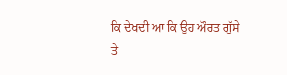ਕਿ ਦੇਖਦੀ ਆ ਕਿ ਉਹ ਔਰਤ ਗੁੱਸੇ ਤੇ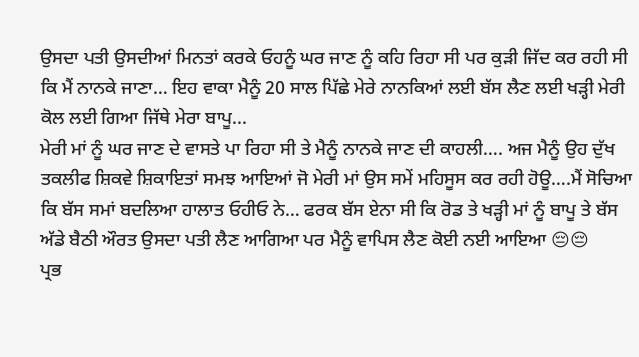ਉਸਦਾ ਪਤੀ ਉਸਦੀਆਂ ਮਿਨਤਾਂ ਕਰਕੇ ਓਹਨੂੰ ਘਰ ਜਾਣ ਨੂੰ ਕਹਿ ਰਿਹਾ ਸੀ ਪਰ ਕੁੜੀ ਜਿੱਦ ਕਰ ਰਹੀ ਸੀ ਕਿ ਮੈਂ ਨਾਨਕੇ ਜਾਣਾ… ਇਹ ਵਾਕਾ ਮੈਨੂੰ 20 ਸਾਲ ਪਿੱਛੇ ਮੇਰੇ ਨਾਨਕਿਆਂ ਲਈ ਬੱਸ ਲੈਣ ਲਈ ਖੜ੍ਹੀ ਮੇਰੀ ਕੋਲ ਲਈ ਗਿਆ ਜਿੱਥੇ ਮੇਰਾ ਬਾਪੂ...
ਮੇਰੀ ਮਾਂ ਨੂੰ ਘਰ ਜਾਣ ਦੇ ਵਾਸਤੇ ਪਾ ਰਿਹਾ ਸੀ ਤੇ ਮੈਨੂੰ ਨਾਨਕੇ ਜਾਣ ਦੀ ਕਾਹਲੀ…. ਅਜ ਮੈਨੂੰ ਉਹ ਦੁੱਖ ਤਕਲੀਫ ਸ਼ਿਕਵੇ ਸ਼ਿਕਾਇਤਾਂ ਸਮਝ ਆਇਆਂ ਜੋ ਮੇਰੀ ਮਾਂ ਉਸ ਸਮੇਂ ਮਹਿਸੂਸ ਕਰ ਰਹੀ ਹੋਊ….ਮੈਂ ਸੋਚਿਆ ਕਿ ਬੱਸ ਸਮਾਂ ਬਦਲਿਆ ਹਾਲਾਤ ਓਹੀਓ ਨੇ… ਫਰਕ ਬੱਸ ਏਨਾ ਸੀ ਕਿ ਰੋਡ ਤੇ ਖੜ੍ਹੀ ਮਾਂ ਨੂੰ ਬਾਪੂ ਤੇ ਬੱਸ ਅੱਡੇ ਬੈਠੀ ਔਰਤ ਉਸਦਾ ਪਤੀ ਲੈਣ ਆਗਿਆ ਪਰ ਮੈਨੂੰ ਵਾਪਿਸ ਲੈਣ ਕੋਈ ਨਈ ਆਇਆ 😔😔
ਪ੍ਰਭ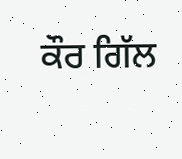ਕੌਰ ਗਿੱਲ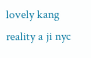lovely kang
reality a ji nyc